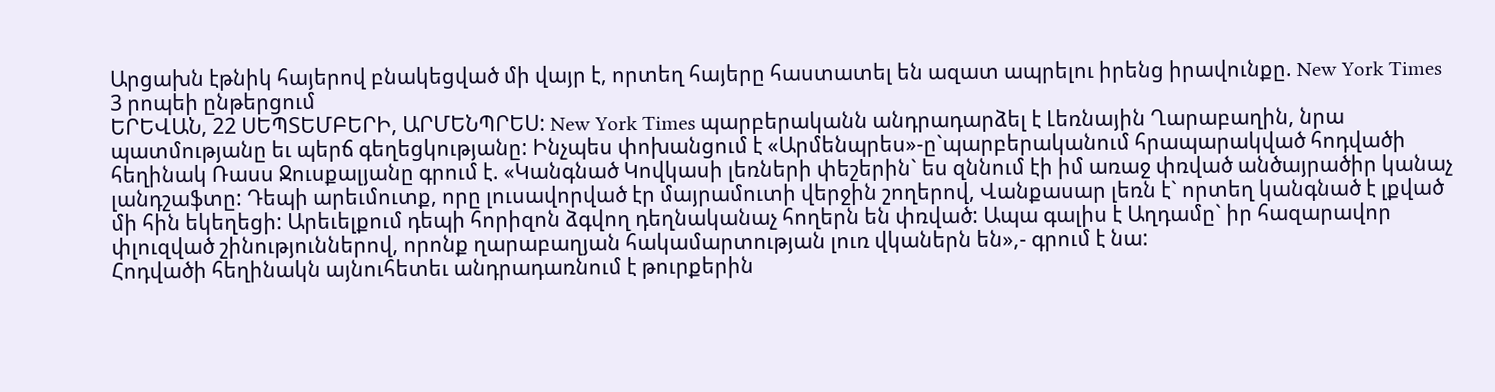Արցախն էթնիկ հայերով բնակեցված մի վայր է, որտեղ հայերը հաստատել են ազատ ապրելու իրենց իրավունքը. New York Times
3 րոպեի ընթերցում
ԵՐԵՎԱՆ, 22 ՍԵՊՏԵՄԲԵՐԻ, ԱՐՄԵՆՊՐԵՍ: New York Times պարբերականն անդրադարձել է Լեռնային Ղարաբաղին, նրա պատմությանը եւ պերճ գեղեցկությանը: Ինչպես փոխանցում է «Արմենպրես»-ը`պարբերականում հրապարակված հոդվածի հեղինակ Ռասս Ջուսքալյանը գրում է. «Կանգնած Կովկասի լեռների փեշերին` ես զննում էի իմ առաջ փռված անծայրածիր կանաչ լանդշաֆտը: Դեպի արեւմուտք, որը լուսավորված էր մայրամուտի վերջին շողերով, Վանքասար լեռն է` որտեղ կանգնած է լքված մի հին եկեղեցի: Արեւելքում դեպի հորիզոն ձգվող դեղնականաչ հողերն են փռված: Ապա գալիս է Աղդամը` իր հազարավոր փլուզված շինություններով, որոնք ղարաբաղյան հակամարտության լուռ վկաներն են»,- գրում է նա:
Հոդվածի հեղինակն այնուհետեւ անդրադառնում է թուրքերին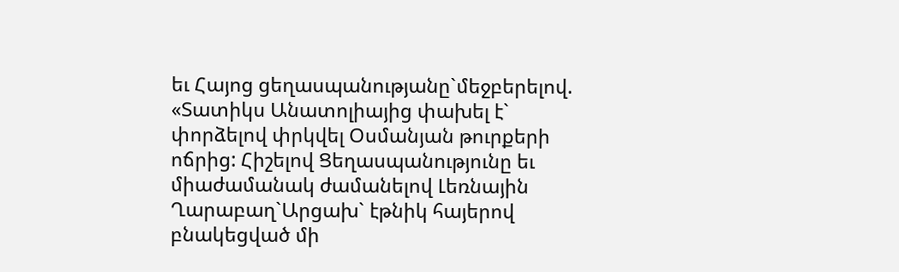եւ Հայոց ցեղասպանությանը`մեջբերելով. «Տատիկս Անատոլիայից փախել է` փորձելով փրկվել Օսմանյան թուրքերի ոճրից: Հիշելով Ցեղասպանությունը եւ միաժամանակ ժամանելով Լեռնային Ղարաբաղ`Արցախ` էթնիկ հայերով բնակեցված մի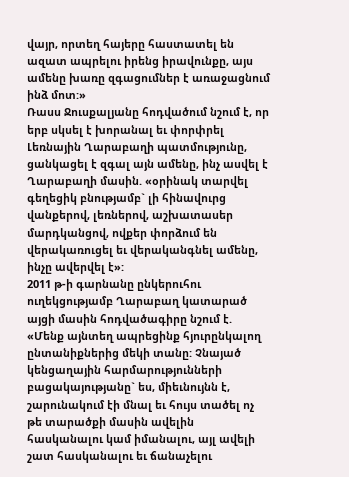վայր, որտեղ հայերը հաստատել են ազատ ապրելու իրենց իրավունքը, այս ամենը խառը զգացումներ է առաջացնում ինձ մոտ:»
Ռասս Ջուսքալյանը հոդվածում նշում է, որ երբ սկսել է խորանալ եւ փորփրել Լեռնային Ղարաբաղի պատմությունը, ցանկացել է զգալ այն ամենը, ինչ ասվել է Ղարաբաղի մասին. «օրինակ տարվել գեղեցիկ բնությամբ` լի հինավուրց վանքերով, լեռներով, աշխատասեր մարդկանցով, ովքեր փորձում են վերակառուցել եւ վերականգնել ամենը, ինչը ավերվել է»:
2011 թ-ի գարնանը ընկերուհու ուղեկցությամբ Ղարաբաղ կատարած այցի մասին հոդվածագիրը նշում է. «Մենք այնտեղ ապրեցինք հյուրընկալող ընտանիքներից մեկի տանը: Չնայած կենցաղային հարմարությունների բացակայությանը` ես, միեւնույնն է, շարունակում էի մնալ եւ հույս տածել ոչ թե տարածքի մասին ավելին հասկանալու կամ իմանալու, այլ ավելի շատ հասկանալու եւ ճանաչելու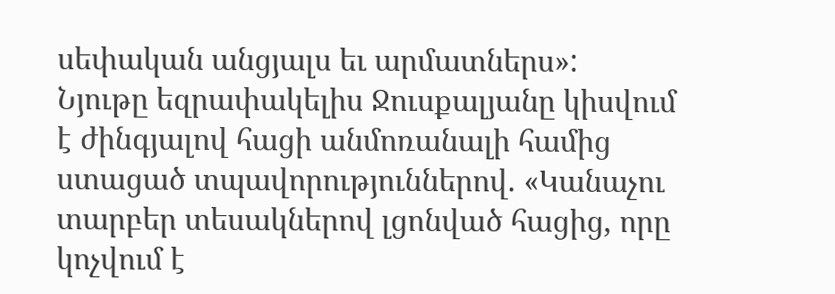սեփական անցյալս եւ արմատներս»:
Նյութը եզրափակելիս Ջուսքալյանը կիսվում է ժինգյալով հացի անմոռանալի համից ստացած տպավորություններով. «Կանաչու տարբեր տեսակներով լցոնված հացից, որը կոչվում է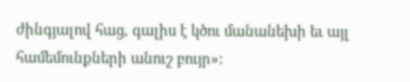ժինգյալով հաց, գալիս է կծու մանանեխի եւ այլ համեմունքների անուշ բույր»: